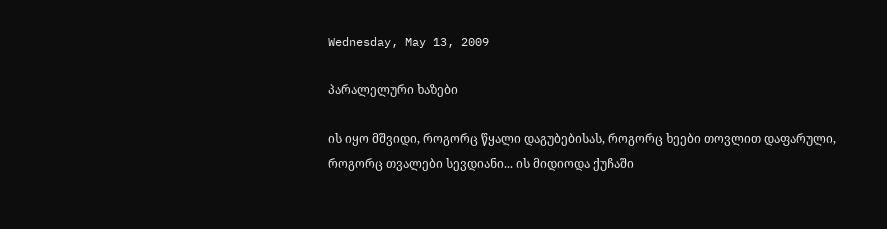Wednesday, May 13, 2009

პარალელური ხაზები

ის იყო მშვიდი, როგორც წყალი დაგუბებისას, როგორც ხეები თოვლით დაფარული, როგორც თვალები სევდიანი... ის მიდიოდა ქუჩაში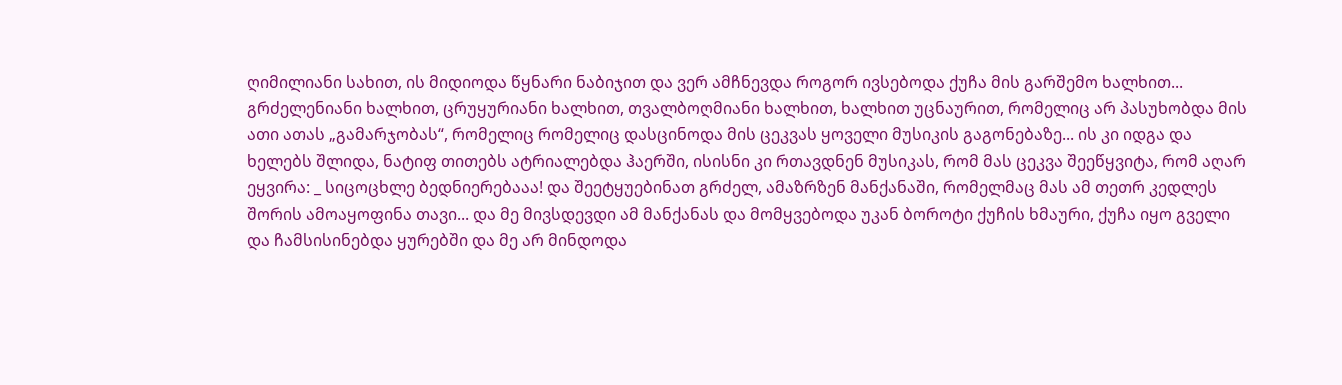ღიმილიანი სახით, ის მიდიოდა წყნარი ნაბიჯით და ვერ ამჩნევდა როგორ ივსებოდა ქუჩა მის გარშემო ხალხით... გრძელენიანი ხალხით, ცრუყურიანი ხალხით, თვალბოღმიანი ხალხით, ხალხით უცნაურით, რომელიც არ პასუხობდა მის ათი ათას „გამარჯობას“, რომელიც რომელიც დასცინოდა მის ცეკვას ყოველი მუსიკის გაგონებაზე... ის კი იდგა და ხელებს შლიდა, ნატიფ თითებს ატრიალებდა ჰაერში, ისისნი კი რთავდნენ მუსიკას, რომ მას ცეკვა შეეწყვიტა, რომ აღარ ეყვირა: _ სიცოცხლე ბედნიერებააა! და შეეტყუებინათ გრძელ, ამაზრზენ მანქანაში, რომელმაც მას ამ თეთრ კედლეს შორის ამოაყოფინა თავი... და მე მივსდევდი ამ მანქანას და მომყვებოდა უკან ბოროტი ქუჩის ხმაური, ქუჩა იყო გველი და ჩამსისინებდა ყურებში და მე არ მინდოდა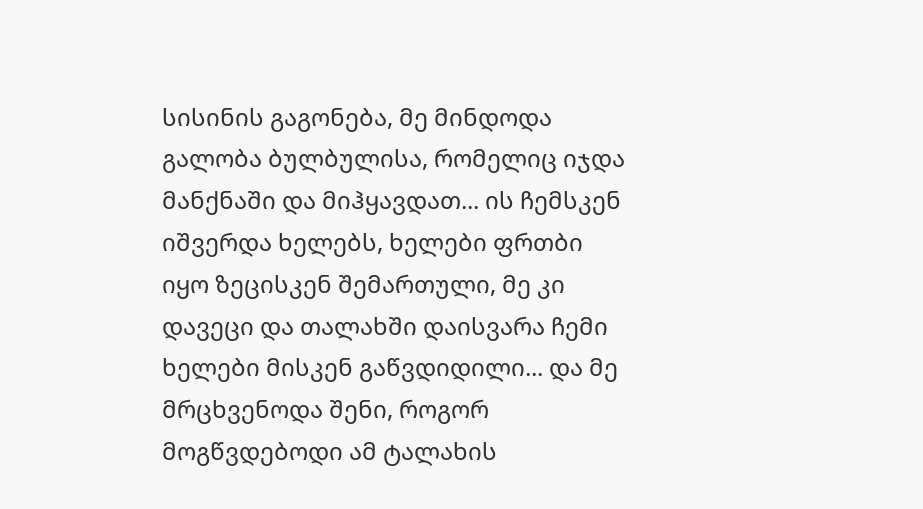სისინის გაგონება, მე მინდოდა გალობა ბულბულისა, რომელიც იჯდა მანქნაში და მიჰყავდათ... ის ჩემსკენ იშვერდა ხელებს, ხელები ფრთბი იყო ზეცისკენ შემართული, მე კი დავეცი და თალახში დაისვარა ჩემი ხელები მისკენ გაწვდიდილი... და მე მრცხვენოდა შენი, როგორ მოგწვდებოდი ამ ტალახის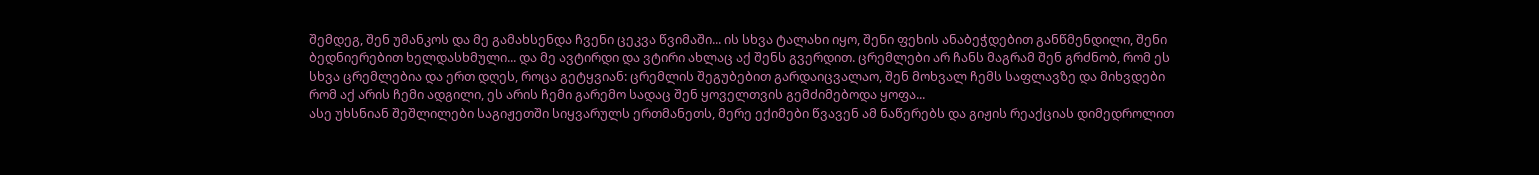შემდეგ, შენ უმანკოს და მე გამახსენდა ჩვენი ცეკვა წვიმაში... ის სხვა ტალახი იყო, შენი ფეხის ანაბეჭდებით განწმენდილი, შენი ბედნიერებით ხელდასხმული... და მე ავტირდი და ვტირი ახლაც აქ შენს გვერდით. ცრემლები არ ჩანს მაგრამ შენ გრძნობ, რომ ეს სხვა ცრემლებია და ერთ დღეს, როცა გეტყვიან: ცრემლის შეგუბებით გარდაიცვალაო, შენ მოხვალ ჩემს საფლავზე და მიხვდები რომ აქ არის ჩემი ადგილი, ეს არის ჩემი გარემო სადაც შენ ყოველთვის გემძიმებოდა ყოფა...
ასე უხსნიან შეშლილები საგიჟეთში სიყვარულს ერთმანეთს, მერე ექიმები წვავენ ამ ნაწერებს და გიჟის რეაქციას დიმედროლით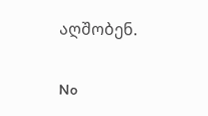აღშობენ.

No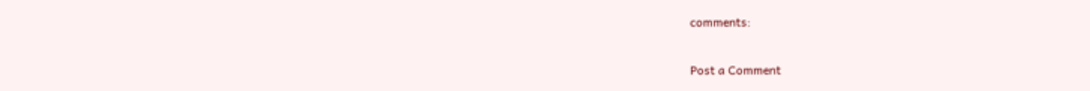comments:

Post a Comment